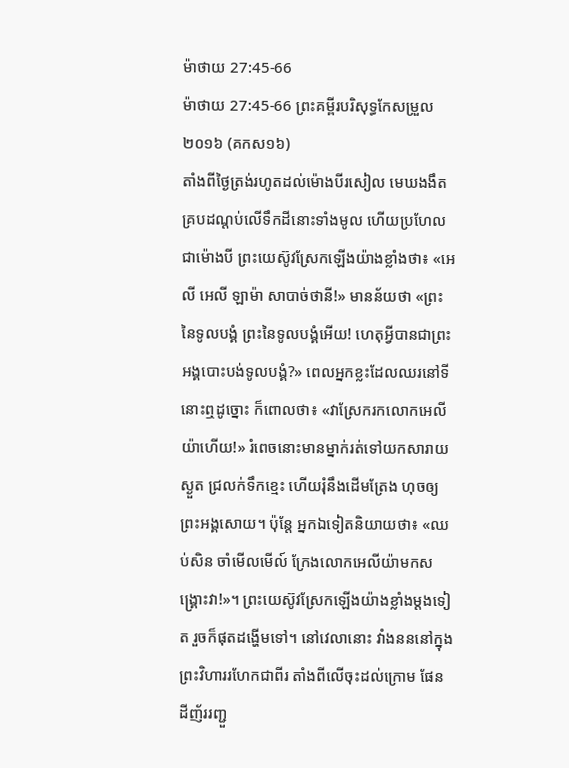ម៉ាថាយ 27:45-66
ម៉ាថាយ 27:45-66 ព្រះគម្ពីរបរិសុទ្ធកែសម្រួល ២០១៦ (គកស១៦)
តាំងពីថ្ងៃត្រង់រហូតដល់ម៉ោងបីរសៀល មេឃងងឹតគ្របដណ្ដប់លើទឹកដីនោះទាំងមូល ហើយប្រហែលជាម៉ោងបី ព្រះយេស៊ូវស្រែកឡើងយ៉ាងខ្លាំងថា៖ «អេលី អេលី ឡាម៉ា សាបាច់ថានី!» មានន័យថា «ព្រះនៃទូលបង្គំ ព្រះនៃទូលបង្គំអើយ! ហេតុអ្វីបានជាព្រះអង្គបោះបង់ទូលបង្គំ?» ពេលអ្នកខ្លះដែលឈរនៅទីនោះឮដូច្នោះ ក៏ពោលថា៖ «វាស្រែករកលោកអេលីយ៉ាហើយ!» រំពេចនោះមានម្នាក់រត់ទៅយកសារាយស្ងួត ជ្រលក់ទឹកខ្មេះ ហើយរុំនឹងដើមត្រែង ហុចឲ្យព្រះអង្គសោយ។ ប៉ុន្តែ អ្នកឯទៀតនិយាយថា៖ «ឈប់សិន ចាំមើលមើល៍ ក្រែងលោកអេលីយ៉ាមកសង្គ្រោះវា!»។ ព្រះយេស៊ូវស្រែកឡើងយ៉ាងខ្លាំងម្តងទៀត រួចក៏ផុតដង្ហើមទៅ។ នៅវេលានោះ វាំងនននៅក្នុងព្រះវិហាររហែកជាពីរ តាំងពីលើចុះដល់ក្រោម ផែនដីញ័ររញ្ជួ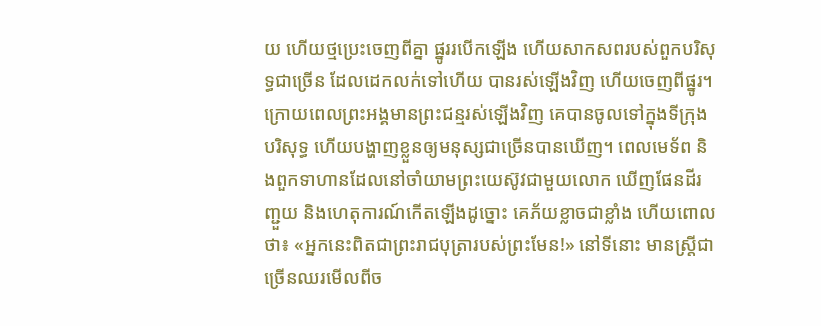យ ហើយថ្មប្រេះចេញពីគ្នា ផ្នូររបើកឡើង ហើយសាកសពរបស់ពួកបរិសុទ្ធជាច្រើន ដែលដេកលក់ទៅហើយ បានរស់ឡើងវិញ ហើយចេញពីផ្នូរ។ ក្រោយពេលព្រះអង្គមានព្រះជន្មរស់ឡើងវិញ គេបានចូលទៅក្នុងទីក្រុងបរិសុទ្ធ ហើយបង្ហាញខ្លួនឲ្យមនុស្សជាច្រើនបានឃើញ។ ពេលមេទ័ព និងពួកទាហានដែលនៅចាំយាមព្រះយេស៊ូវជាមួយលោក ឃើញផែនដីរញ្ជួយ និងហេតុការណ៍កើតឡើងដូច្នោះ គេភ័យខ្លាចជាខ្លាំង ហើយពោលថា៖ «អ្នកនេះពិតជាព្រះរាជបុត្រារបស់ព្រះមែន!» នៅទីនោះ មានស្ត្រីជាច្រើនឈរមើលពីច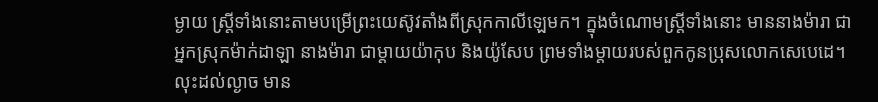ម្ងាយ ស្ត្រីទាំងនោះតាមបម្រើព្រះយេស៊ូវតាំងពីស្រុកកាលីឡេមក។ ក្នុងចំណោមស្ត្រីទាំងនោះ មាននាងម៉ារា ជាអ្នកស្រុកម៉ាក់ដាឡា នាងម៉ារា ជាម្តាយយ៉ាកុប និងយ៉ូសែប ព្រមទាំងម្តាយរបស់ពួកកូនប្រុសលោកសេបេដេ។ លុះដល់ល្ងាច មាន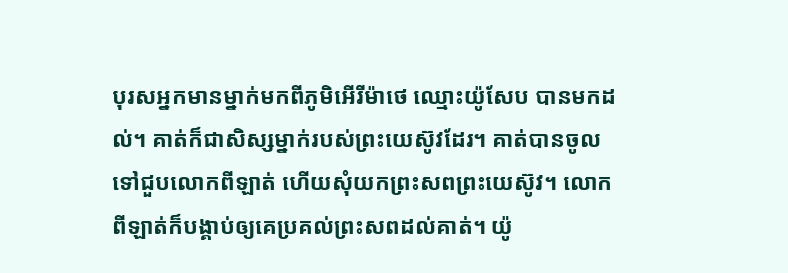បុរសអ្នកមានម្នាក់មកពីភូមិអើរីម៉ាថេ ឈ្មោះយ៉ូសែប បានមកដល់។ គាត់ក៏ជាសិស្សម្នាក់របស់ព្រះយេស៊ូវដែរ។ គាត់បានចូលទៅជួបលោកពីឡាត់ ហើយសុំយកព្រះសពព្រះយេស៊ូវ។ លោកពីឡាត់ក៏បង្គាប់ឲ្យគេប្រគល់ព្រះសពដល់គាត់។ យ៉ូ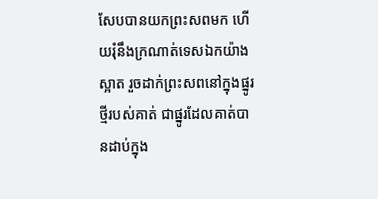សែបបានយកព្រះសពមក ហើយរុំនឹងក្រណាត់ទេសឯកយ៉ាងស្អាត រួចដាក់ព្រះសពនៅក្នុងផ្នូរថ្មីរបស់គាត់ ជាផ្នូរដែលគាត់បានដាប់ក្នុង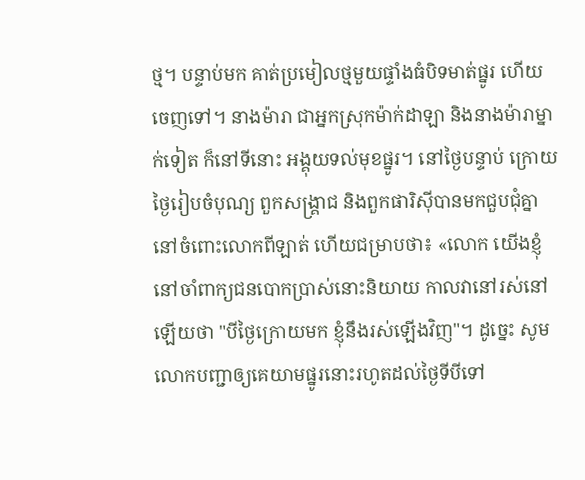ថ្ម។ បន្ទាប់មក គាត់ប្រមៀលថ្មមួយផ្ទាំងធំបិទមាត់ផ្នូរ ហើយចេញទៅ។ នាងម៉ារា ជាអ្នកស្រុកម៉ាក់ដាឡា និងនាងម៉ារាម្នាក់ទៀត ក៏នៅទីនោះ អង្គុយទល់មុខផ្នូរ។ នៅថ្ងៃបន្ទាប់ ក្រោយថ្ងៃរៀបចំបុណ្យ ពួកសង្គ្រាជ និងពួកផារិស៊ីបានមកជួបជុំគ្នា នៅចំពោះលោកពីឡាត់ ហើយជម្រាបថា៖ «លោក យើងខ្ញុំនៅចាំពាក្យជនបោកប្រាស់នោះនិយាយ កាលវានៅរស់នៅឡើយថា "បីថ្ងៃក្រោយមក ខ្ញុំនឹងរស់ឡើងវិញ"។ ដូច្នេះ សូមលោកបញ្ជាឲ្យគេយាមផ្នូរនោះរហូតដល់ថ្ងៃទីបីទៅ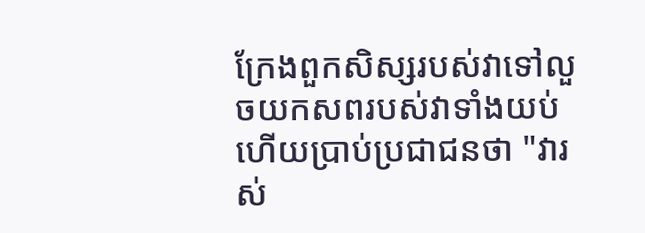ក្រែងពួកសិស្សរបស់វាទៅលួចយកសពរបស់វាទាំងយប់ ហើយប្រាប់ប្រជាជនថា "វារស់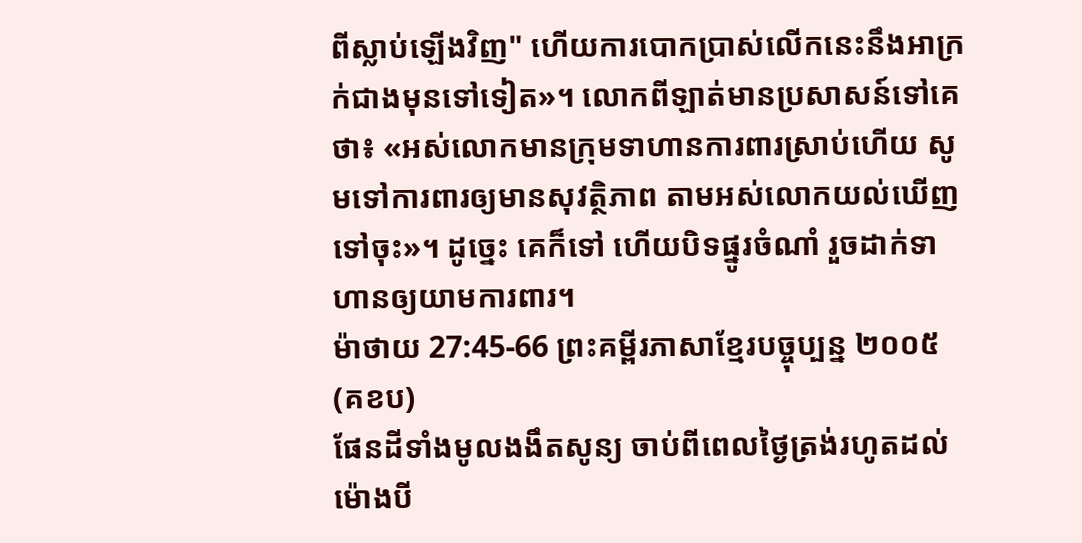ពីស្លាប់ឡើងវិញ" ហើយការបោកប្រាស់លើកនេះនឹងអាក្រក់ជាងមុនទៅទៀត»។ លោកពីឡាត់មានប្រសាសន៍ទៅគេថា៖ «អស់លោកមានក្រុមទាហានការពារស្រាប់ហើយ សូមទៅការពារឲ្យមានសុវត្ថិភាព តាមអស់លោកយល់ឃើញទៅចុះ»។ ដូច្នេះ គេក៏ទៅ ហើយបិទផ្នូរចំណាំ រួចដាក់ទាហានឲ្យយាមការពារ។
ម៉ាថាយ 27:45-66 ព្រះគម្ពីរភាសាខ្មែរបច្ចុប្បន្ន ២០០៥ (គខប)
ផែនដីទាំងមូលងងឹតសូន្យ ចាប់ពីពេលថ្ងៃត្រង់រហូតដល់ម៉ោងបី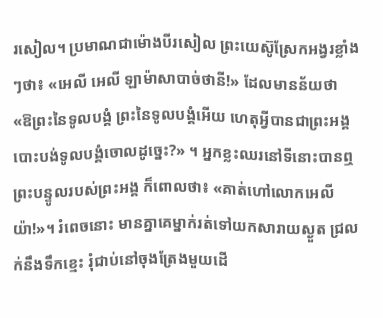រសៀល។ ប្រមាណជាម៉ោងបីរសៀល ព្រះយេស៊ូស្រែកអង្វរខ្លាំងៗថា៖ «អេលី អេលី ឡាម៉ាសាបាច់ថានី!» ដែលមានន័យថា «ឱព្រះនៃទូលបង្គំ ព្រះនៃទូលបង្គំអើយ ហេតុអ្វីបានជាព្រះអង្គបោះបង់ទូលបង្គំចោលដូច្នេះ?» ។ អ្នកខ្លះឈរនៅទីនោះបានឮព្រះបន្ទូលរបស់ព្រះអង្គ ក៏ពោលថា៖ «គាត់ហៅលោកអេលីយ៉ា!»។ រំពេចនោះ មានគ្នាគេម្នាក់រត់ទៅយកសារាយស្ងួត ជ្រលក់នឹងទឹកខ្មេះ រុំជាប់នៅចុងត្រែងមួយដើ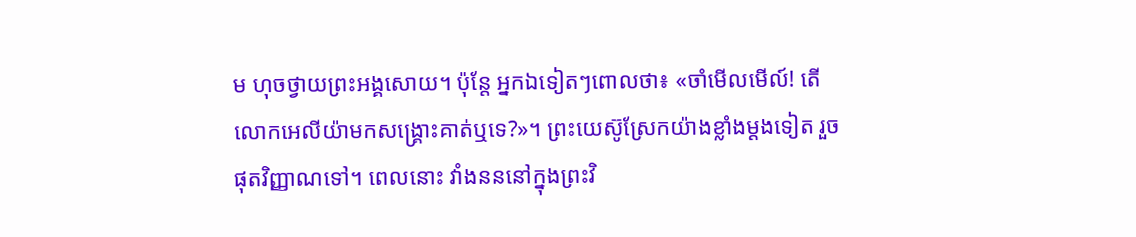ម ហុចថ្វាយព្រះអង្គសោយ។ ប៉ុន្តែ អ្នកឯទៀតៗពោលថា៖ «ចាំមើលមើល៍! តើលោកអេលីយ៉ាមកសង្គ្រោះគាត់ឬទេ?»។ ព្រះយេស៊ូស្រែកយ៉ាងខ្លាំងម្ដងទៀត រួចផុតវិញ្ញាណទៅ។ ពេលនោះ វាំងនននៅក្នុងព្រះវិ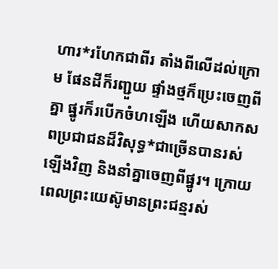ហារ*រហែកជាពីរ តាំងពីលើដល់ក្រោម ផែនដីក៏រញ្ជួយ ផ្ទាំងថ្មក៏ប្រេះចេញពីគ្នា ផ្នូរក៏របើកចំហឡើង ហើយសាកសពប្រជាជនដ៏វិសុទ្ធ*ជាច្រើនបានរស់ឡើងវិញ និងនាំគ្នាចេញពីផ្នូរ។ ក្រោយពេលព្រះយេស៊ូមានព្រះជន្មរស់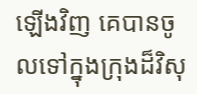ឡើងវិញ គេបានចូលទៅក្នុងក្រុងដ៏វិសុ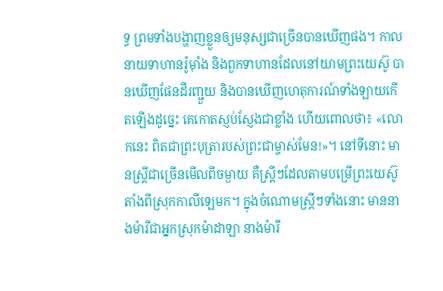ទ្ធ ព្រមទាំងបង្ហាញខ្លួនឲ្យមនុស្សជាច្រើនបានឃើញផង។ កាលនាយទាហានរ៉ូម៉ាំង និងពួកទាហានដែលនៅយាមព្រះយេស៊ូ បានឃើញផែនដីរញ្ជួយ និងបានឃើញហេតុការណ៍ទាំងឡាយកើតឡើងដូច្នេះ គេកោតស្ញប់ស្ញែងជាខ្លាំង ហើយពោលថា៖ «លោកនេះ ពិតជាព្រះបុត្រារបស់ព្រះជាម្ចាស់មែន!»។ នៅទីនោះ មានស្ត្រីជាច្រើនមើលពីចម្ងាយ គឺស្ត្រីៗដែលតាមបម្រើព្រះយេស៊ូ តាំងពីស្រុកកាលីឡេមក។ ក្នុងចំណោមស្ត្រីៗទាំងនោះ មាននាងម៉ារីជាអ្នកស្រុកម៉ាដាឡា នាងម៉ារី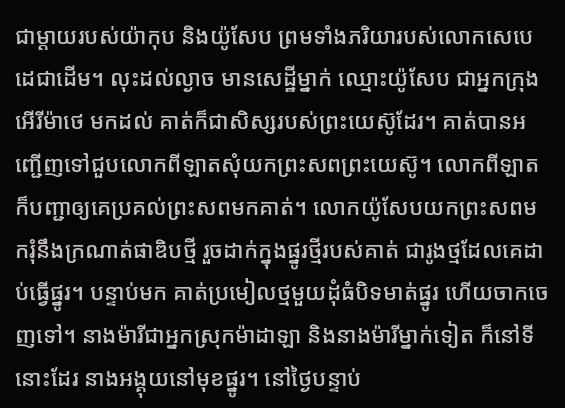ជាម្ដាយរបស់យ៉ាកុប និងយ៉ូសែប ព្រមទាំងភរិយារបស់លោកសេបេដេជាដើម។ លុះដល់ល្ងាច មានសេដ្ឋីម្នាក់ ឈ្មោះយ៉ូសែប ជាអ្នកក្រុងអើរីម៉ាថេ មកដល់ គាត់ក៏ជាសិស្សរបស់ព្រះយេស៊ូដែរ។ គាត់បានអញ្ជើញទៅជួបលោកពីឡាតសុំយកព្រះសពព្រះយេស៊ូ។ លោកពីឡាតក៏បញ្ជាឲ្យគេប្រគល់ព្រះសពមកគាត់។ លោកយ៉ូសែបយកព្រះសពមករុំនឹងក្រណាត់ផាឌិបថ្មី រួចដាក់ក្នុងផ្នូរថ្មីរបស់គាត់ ជារូងថ្មដែលគេដាប់ធ្វើផ្នូរ។ បន្ទាប់មក គាត់ប្រមៀលថ្មមួយដុំធំបិទមាត់ផ្នូរ ហើយចាកចេញទៅ។ នាងម៉ារីជាអ្នកស្រុកម៉ាដាឡា និងនាងម៉ារីម្នាក់ទៀត ក៏នៅទីនោះដែរ នាងអង្គុយនៅមុខផ្នូរ។ នៅថ្ងៃបន្ទាប់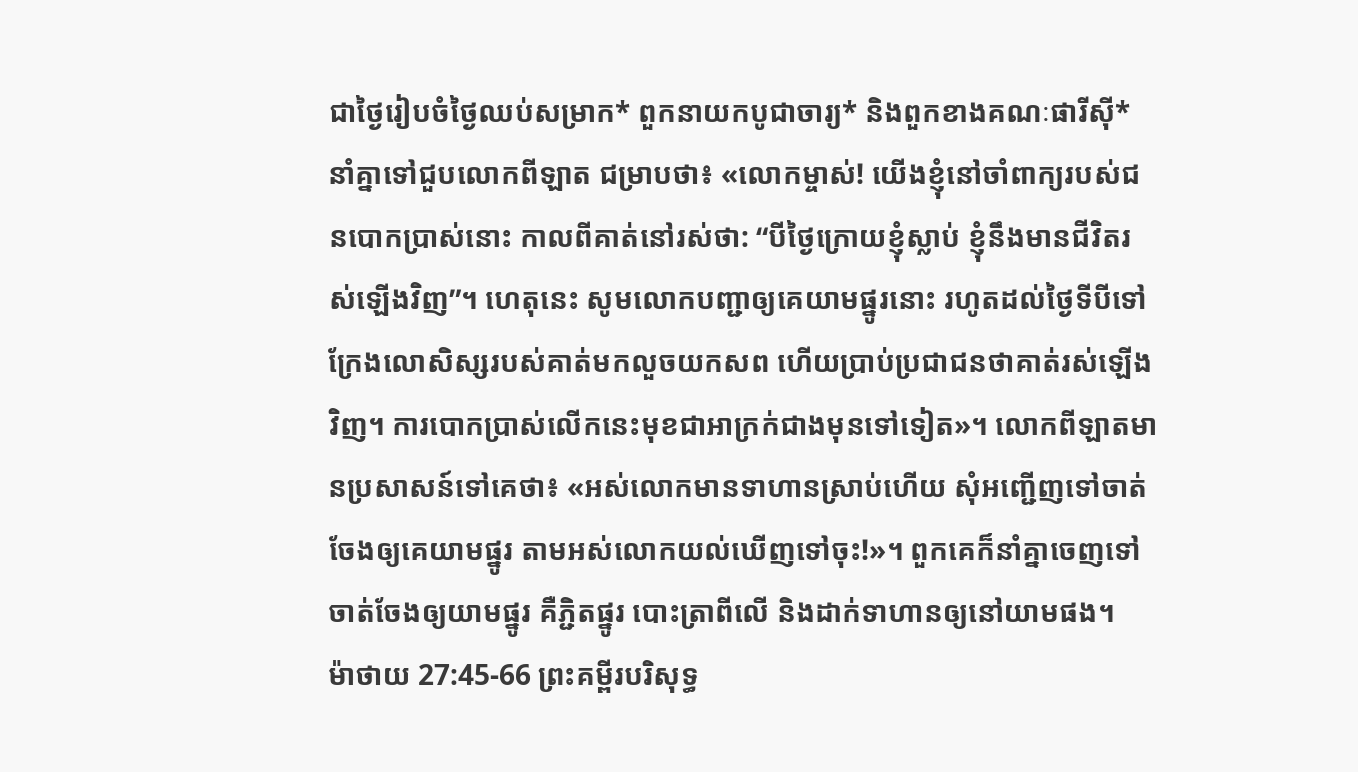ជាថ្ងៃរៀបចំថ្ងៃឈប់សម្រាក* ពួកនាយកបូជាចារ្យ* និងពួកខាងគណៈផារីស៊ី* នាំគ្នាទៅជួបលោកពីឡាត ជម្រាបថា៖ «លោកម្ចាស់! យើងខ្ញុំនៅចាំពាក្យរបស់ជនបោកប្រាស់នោះ កាលពីគាត់នៅរស់ថា: “បីថ្ងៃក្រោយខ្ញុំស្លាប់ ខ្ញុំនឹងមានជីវិតរស់ឡើងវិញ”។ ហេតុនេះ សូមលោកបញ្ជាឲ្យគេយាមផ្នូរនោះ រហូតដល់ថ្ងៃទីបីទៅ ក្រែងលោសិស្សរបស់គាត់មកលួចយកសព ហើយប្រាប់ប្រជាជនថាគាត់រស់ឡើងវិញ។ ការបោកប្រាស់លើកនេះមុខជាអាក្រក់ជាងមុនទៅទៀត»។ លោកពីឡាតមានប្រសាសន៍ទៅគេថា៖ «អស់លោកមានទាហានស្រាប់ហើយ សុំអញ្ជើញទៅចាត់ចែងឲ្យគេយាមផ្នូរ តាមអស់លោកយល់ឃើញទៅចុះ!»។ ពួកគេក៏នាំគ្នាចេញទៅចាត់ចែងឲ្យយាមផ្នូរ គឺភ្ជិតផ្នូរ បោះត្រាពីលើ និងដាក់ទាហានឲ្យនៅយាមផង។
ម៉ាថាយ 27:45-66 ព្រះគម្ពីរបរិសុទ្ធ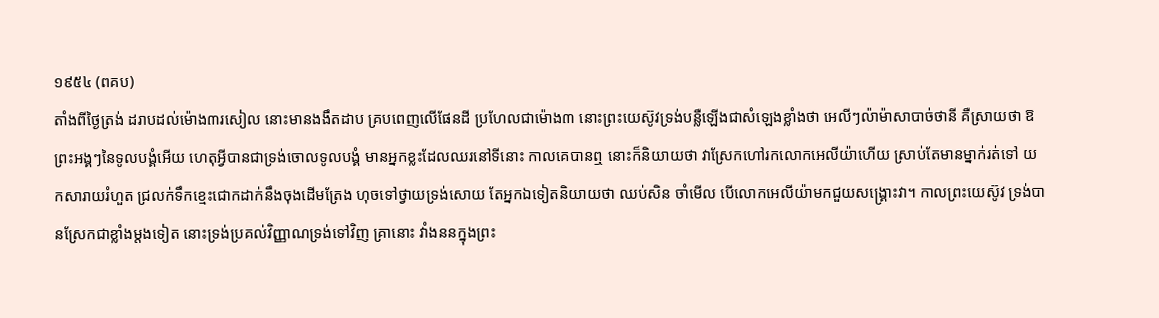១៩៥៤ (ពគប)
តាំងពីថ្ងៃត្រង់ ដរាបដល់ម៉ោង៣រសៀល នោះមានងងឹតដាប គ្របពេញលើផែនដី ប្រហែលជាម៉ោង៣ នោះព្រះយេស៊ូវទ្រង់បន្លឺឡើងជាសំឡេងខ្លាំងថា អេលីៗល៉ាម៉ាសាបាច់ថានី គឺស្រាយថា ឱព្រះអង្គៗនៃទូលបង្គំអើយ ហេតុអ្វីបានជាទ្រង់ចោលទូលបង្គំ មានអ្នកខ្លះដែលឈរនៅទីនោះ កាលគេបានឮ នោះក៏និយាយថា វាស្រែកហៅរកលោកអេលីយ៉ាហើយ ស្រាប់តែមានម្នាក់រត់ទៅ យកសារាយរំហួត ជ្រលក់ទឹកខ្មេះជោកដាក់នឹងចុងដើមត្រែង ហុចទៅថ្វាយទ្រង់សោយ តែអ្នកឯទៀតនិយាយថា ឈប់សិន ចាំមើល បើលោកអេលីយ៉ាមកជួយសង្គ្រោះវា។ កាលព្រះយេស៊ូវ ទ្រង់បានស្រែកជាខ្លាំងម្តងទៀត នោះទ្រង់ប្រគល់វិញ្ញាណទ្រង់ទៅវិញ គ្រានោះ វាំងននក្នុងព្រះ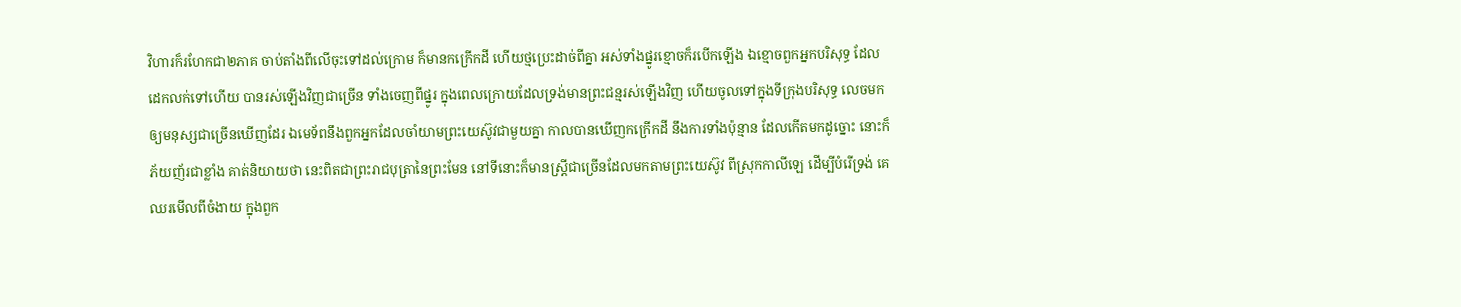វិហារក៏រហែកជា២ភាគ ចាប់តាំងពីលើចុះទៅដល់ក្រោម ក៏មានកក្រើកដី ហើយថ្មប្រេះដាច់ពីគ្នា អស់ទាំងផ្នូរខ្មោចក៏របើកឡើង ឯខ្មោចពួកអ្នកបរិសុទ្ធ ដែលដេកលក់ទៅហើយ បានរស់ឡើងវិញជាច្រើន ទាំងចេញពីផ្នូរ ក្នុងពេលក្រោយដែលទ្រង់មានព្រះជន្មរស់ឡើងវិញ ហើយចូលទៅក្នុងទីក្រុងបរិសុទ្ធ លេចមកឲ្យមនុស្សជាច្រើនឃើញដែរ ឯមេទ័ពនឹងពួកអ្នកដែលចាំយាមព្រះយេស៊ូវជាមួយគ្នា កាលបានឃើញកក្រើកដី នឹងការទាំងប៉ុន្មាន ដែលកើតមកដូច្នោះ នោះក៏ភ័យញ័រជាខ្លាំង គាត់និយាយថា នេះពិតជាព្រះរាជបុត្រានៃព្រះមែន នៅទីនោះក៏មានស្ត្រីជាច្រើនដែលមកតាមព្រះយេស៊ូវ ពីស្រុកកាលីឡេ ដើម្បីបំរើទ្រង់ គេឈរមើលពីចំងាយ ក្នុងពួក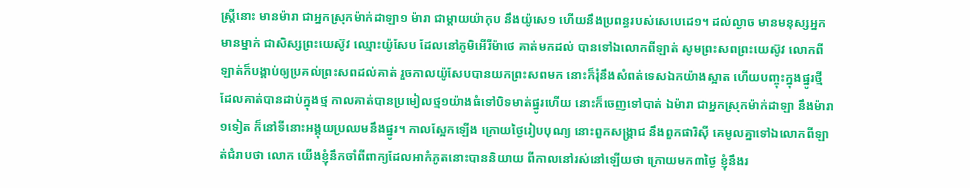ស្ត្រីនោះ មានម៉ារា ជាអ្នកស្រុកម៉ាក់ដាឡា១ ម៉ារា ជាម្តាយយ៉ាកុប នឹងយ៉ូសេ១ ហើយនឹងប្រពន្ធរបស់សេបេដេ១។ ដល់ល្ងាច មានមនុស្សអ្នកមានម្នាក់ ជាសិស្សព្រះយេស៊ូវ ឈ្មោះយ៉ូសែប ដែលនៅភូមិអើរីម៉ាថេ គាត់មកដល់ បានទៅឯលោកពីឡាត់ សូមព្រះសពព្រះយេស៊ូវ លោកពីឡាត់ក៏បង្គាប់ឲ្យប្រគល់ព្រះសពដល់គាត់ រួចកាលយ៉ូសែបបានយកព្រះសពមក នោះក៏រុំនឹងសំពត់ទេសឯកយ៉ាងស្អាត ហើយបញ្ចុះក្នុងផ្នូរថ្មី ដែលគាត់បានដាប់ក្នុងថ្ម កាលគាត់បានប្រមៀលថ្ម១យ៉ាងធំទៅបិទមាត់ផ្នូរហើយ នោះក៏ចេញទៅបាត់ ឯម៉ារា ជាអ្នកស្រុកម៉ាក់ដាឡា នឹងម៉ារា១ទៀត ក៏នៅទីនោះអង្គុយប្រឈមនឹងផ្នូរ។ កាលស្អែកឡើង ក្រោយថ្ងៃរៀបបុណ្យ នោះពួកសង្គ្រាជ នឹងពួកផារិស៊ី គេមូលគ្នាទៅឯលោកពីឡាត់ជំរាបថា លោក យើងខ្ញុំនឹកចាំពីពាក្យដែលអាកំភូតនោះបាននិយាយ ពីកាលនៅរស់នៅឡើយថា ក្រោយមក៣ថ្ងៃ ខ្ញុំនឹងរ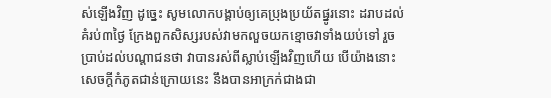ស់ឡើងវិញ ដូច្នេះ សូមលោកបង្គាប់ឲ្យគេប្រុងប្រយ័តផ្នូរនោះ ដរាបដល់គំរប់៣ថ្ងៃ ក្រែងពួកសិស្សរបស់វាមកលួចយកខ្មោចវាទាំងយប់ទៅ រួចប្រាប់ដល់បណ្តាជនថា វាបានរស់ពីស្លាប់ឡើងវិញហើយ បើយ៉ាងនោះ សេចក្ដីកំភូតជាន់ក្រោយនេះ នឹងបានអាក្រក់ជាងជា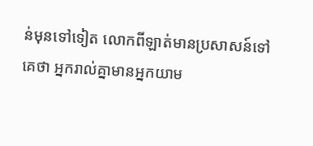ន់មុនទៅទៀត លោកពីឡាត់មានប្រសាសន៍ទៅគេថា អ្នករាល់គ្នាមានអ្នកយាម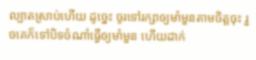ល្បាតស្រាប់ហើយ ដូច្នេះ ចូរទៅរក្សាឲ្យមាំមួនតាមចិត្តចុះ រួចគេក៏ទៅបិទចំណាំធ្វើឲ្យមាំមួន ហើយដាក់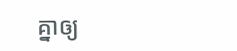គ្នាឲ្យ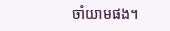ចាំយាមផង។